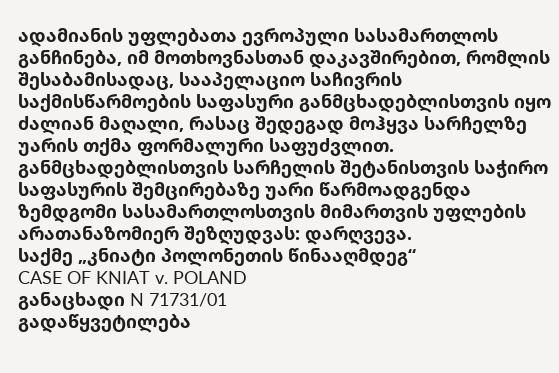ადამიანის უფლებათა ევროპული სასამართლოს განჩინება, იმ მოთხოვნასთან დაკავშირებით, რომლის შესაბამისადაც, სააპელაციო საჩივრის საქმისწარმოების საფასური განმცხადებლისთვის იყო ძალიან მაღალი, რასაც შედეგად მოჰყვა სარჩელზე უარის თქმა ფორმალური საფუძვლით.
განმცხადებლისთვის სარჩელის შეტანისთვის საჭირო საფასურის შემცირებაზე უარი წარმოადგენდა ზემდგომი სასამართლოსთვის მიმართვის უფლების არათანაზომიერ შეზღუდვას: დარღვევა.
საქმე „კნიატი პოლონეთის წინააღმდეგ“
CASE OF KNIAT v. POLAND
განაცხადი N 71731/01
გადაწყვეტილება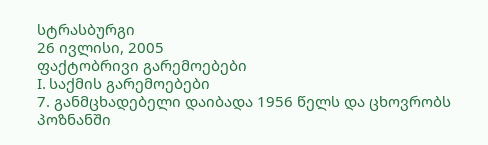სტრასბურგი
26 ივლისი, 2005
ფაქტობრივი გარემოებები
I. საქმის გარემოებები
7. განმცხადებელი დაიბადა 1956 წელს და ცხოვრობს პოზნანში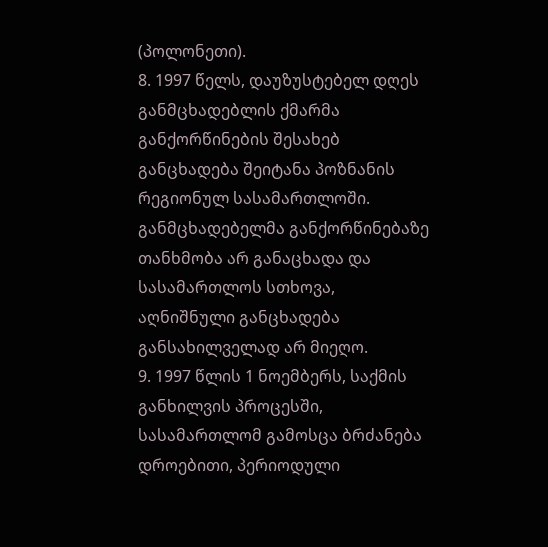(პოლონეთი).
8. 1997 წელს, დაუზუსტებელ დღეს განმცხადებლის ქმარმა განქორწინების შესახებ განცხადება შეიტანა პოზნანის რეგიონულ სასამართლოში. განმცხადებელმა განქორწინებაზე თანხმობა არ განაცხადა და სასამართლოს სთხოვა, აღნიშნული განცხადება განსახილველად არ მიეღო.
9. 1997 წლის 1 ნოემბერს, საქმის განხილვის პროცესში, სასამართლომ გამოსცა ბრძანება დროებითი, პერიოდული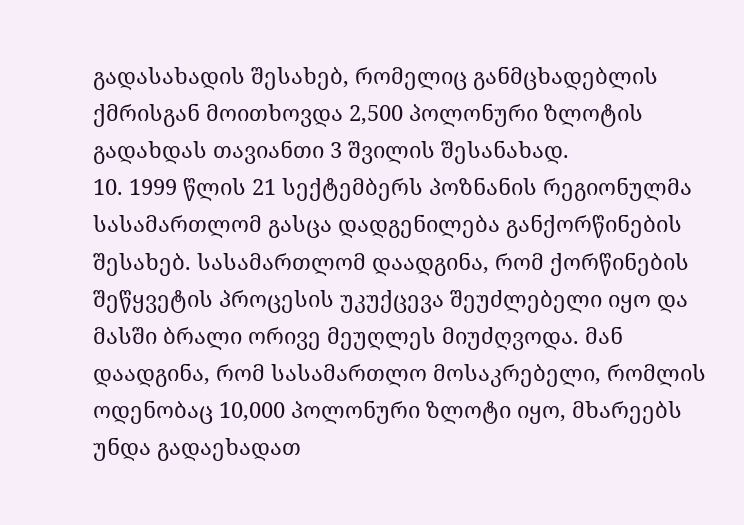გადასახადის შესახებ, რომელიც განმცხადებლის ქმრისგან მოითხოვდა 2,500 პოლონური ზლოტის გადახდას თავიანთი 3 შვილის შესანახად.
10. 1999 წლის 21 სექტემბერს პოზნანის რეგიონულმა სასამართლომ გასცა დადგენილება განქორწინების შესახებ. სასამართლომ დაადგინა, რომ ქორწინების შეწყვეტის პროცესის უკუქცევა შეუძლებელი იყო და მასში ბრალი ორივე მეუღლეს მიუძღვოდა. მან დაადგინა, რომ სასამართლო მოსაკრებელი, რომლის ოდენობაც 10,000 პოლონური ზლოტი იყო, მხარეებს უნდა გადაეხადათ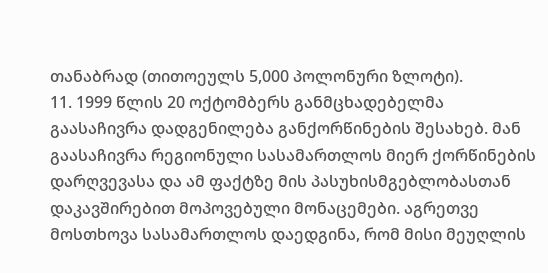თანაბრად (თითოეულს 5,000 პოლონური ზლოტი).
11. 1999 წლის 20 ოქტომბერს განმცხადებელმა გაასაჩივრა დადგენილება განქორწინების შესახებ. მან გაასაჩივრა რეგიონული სასამართლოს მიერ ქორწინების დარღვევასა და ამ ფაქტზე მის პასუხისმგებლობასთან დაკავშირებით მოპოვებული მონაცემები. აგრეთვე მოსთხოვა სასამართლოს დაედგინა, რომ მისი მეუღლის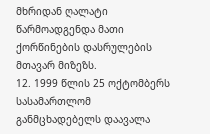მხრიდან ღალატი წარმოადგენდა მათი ქორწინების დასრულების მთავარ მიზეზს.
12. 1999 წლის 25 ოქტომბერს სასამართლომ განმცხადებელს დაავალა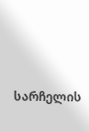სარჩელის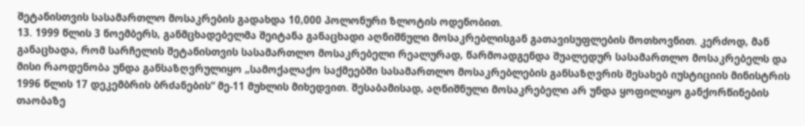შეტანისთვის სასამართლო მოსაკრების გადახდა 10,000 პოლონური ზლოტის ოდენობით.
13. 1999 წლის 3 ნოემბერს, განმცხადებელმა შეიტანა განაცხადი აღნიშნული მოსაკრებლისგან გათავისუფლების მოთხოვნით. კერძოდ, მან განაცხადა, რომ სარჩელის შეტანისთვის სასამართლო მოსაკრებელი რეალურად, წარმოადგენდა შუალედურ სასამართლო მოსაკრებელს და მისი რაოდენობა უნდა განსაზღვრულიყო „სამოქალაქო საქმეებში სასამართლო მოსაკრებლების განსაზღვრის შესახებ იუსტიციის მინისტრის 1996 წლის 17 დეკემბრის ბრძანების“ მე-11 მუხლის მიხედვით. შესაბამისად, აღნიშნული მოსაკრებელი არ უნდა ყოფილიყო განქორწინების თაობაზე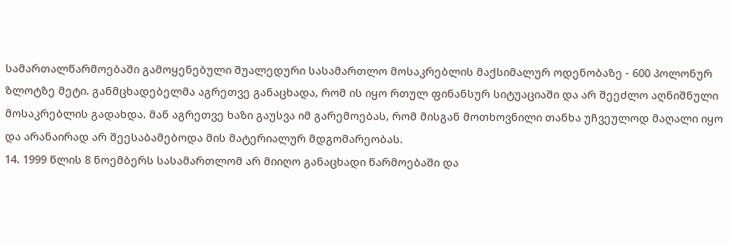სამართალწარმოებაში გამოყენებული შუალედური სასამართლო მოსაკრებლის მაქსიმალურ ოდენობაზე - 600 პოლონურ ზლოტზე მეტი. განმცხადებელმა აგრეთვე განაცხადა, რომ ის იყო რთულ ფინანსურ სიტუაციაში და არ შეეძლო აღნიშნული მოსაკრებლის გადახდა. მან აგრეთვე ხაზი გაუსვა იმ გარემოებას, რომ მისგან მოთხოვნილი თანხა უჩვეულოდ მაღალი იყო და არანაირად არ შეესაბამებოდა მის მატერიალურ მდგომარეობას.
14. 1999 წლის 8 ნოემბერს სასამართლომ არ მიიღო განაცხადი წარმოებაში და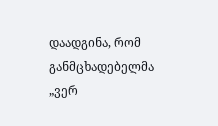დაადგინა, რომ განმცხადებელმა „ვერ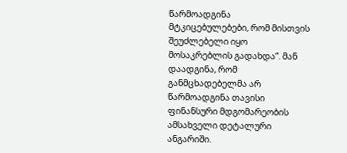წარმოადგინა მტკიცებულებები, რომ მისთვის შეუძლებელი იყო მოსაკრებლის გადახდა“. მან დაადგინა, რომ განმცხადებელმა არ წარმოადგინა თავისი ფინანსური მდგომარეობის ამსახველი დეტალური ანგარიში.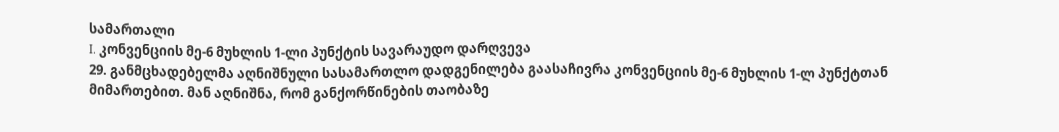სამართალი
I. კონვენციის მე-6 მუხლის 1-ლი პუნქტის სავარაუდო დარღვევა
29. განმცხადებელმა აღნიშნული სასამართლო დადგენილება გაასაჩივრა კონვენციის მე-6 მუხლის 1-ლ პუნქტთან მიმართებით. მან აღნიშნა, რომ განქორწინების თაობაზე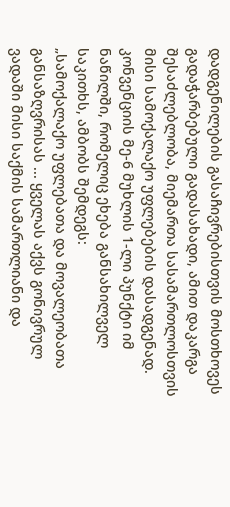დადგენილების გასაჩივრებისთვის მოსთხოვეს გადაჭარბებული გადასახადი, ამით დაკარგა შესაძლებლობა, მიემართა სასამართლოსთვის მისი სამოქალაქო უფლებების დასადგენად. კონვენციის მე-6 მუხლის 1-ლი პუნქტი იმ ნაწილში, რომელიც ეხება განსახილველ საკითხს, ამბობს შემდეგს:
„სამოქალაქო უფლებათა და მოვალეობათა განსაზღვრისას ... ყველას აქვს გონივრულ ვადაში მისი საქმის სამართლიანი და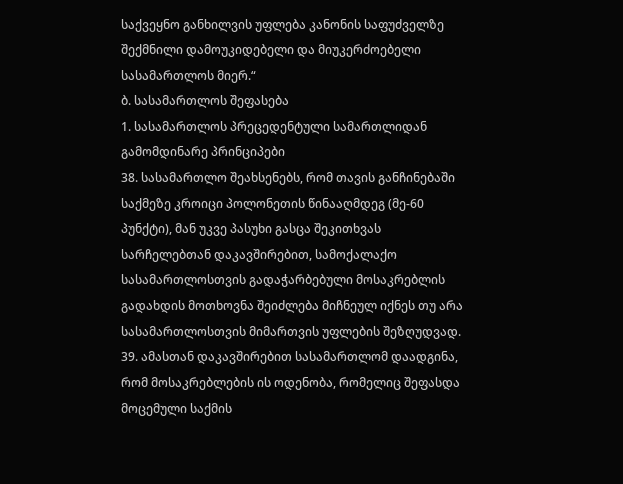საქვეყნო განხილვის უფლება კანონის საფუძველზე შექმნილი დამოუკიდებელი და მიუკერძოებელი სასამართლოს მიერ.“
ბ. სასამართლოს შეფასება
1. სასამართლოს პრეცედენტული სამართლიდან გამომდინარე პრინციპები
38. სასამართლო შეახსენებს, რომ თავის განჩინებაში საქმეზე კროიცი პოლონეთის წინააღმდეგ (მე-60 პუნქტი), მან უკვე პასუხი გასცა შეკითხვას სარჩელებთან დაკავშირებით, სამოქალაქო სასამართლოსთვის გადაჭარბებული მოსაკრებლის გადახდის მოთხოვნა შეიძლება მიჩნეულ იქნეს თუ არა სასამართლოსთვის მიმართვის უფლების შეზღუდვად.
39. ამასთან დაკავშირებით სასამართლომ დაადგინა, რომ მოსაკრებლების ის ოდენობა, რომელიც შეფასდა მოცემული საქმის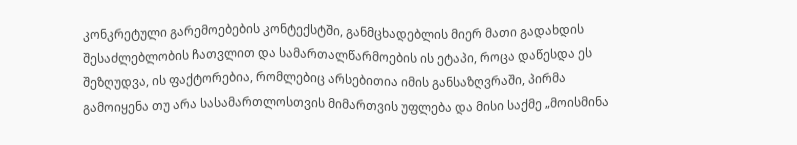კონკრეტული გარემოებების კონტექსტში, განმცხადებლის მიერ მათი გადახდის შესაძლებლობის ჩათვლით და სამართალწარმოების ის ეტაპი, როცა დაწესდა ეს შეზღუდვა, ის ფაქტორებია, რომლებიც არსებითია იმის განსაზღვრაში, პირმა გამოიყენა თუ არა სასამართლოსთვის მიმართვის უფლება და მისი საქმე „მოისმინა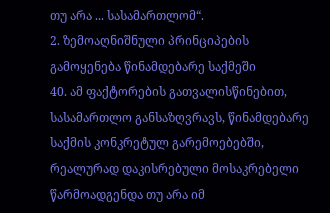თუ არა ... სასამართლომ“.
2. ზემოაღნიშნული პრინციპების გამოყენება წინამდებარე საქმეში
40. ამ ფაქტორების გათვალისწინებით, სასამართლო განსაზღვრავს, წინამდებარე საქმის კონკრეტულ გარემოებებში, რეალურად დაკისრებული მოსაკრებელი წარმოადგენდა თუ არა იმ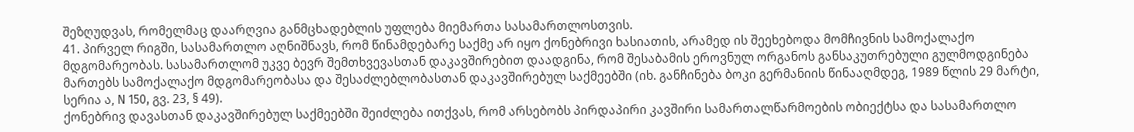შეზღუდვას, რომელმაც დაარღვია განმცხადებლის უფლება მიემართა სასამართლოსთვის.
41. პირველ რიგში, სასამართლო აღნიშნავს, რომ წინამდებარე საქმე არ იყო ქონებრივი ხასიათის, არამედ ის შეეხებოდა მომჩივნის სამოქალაქო მდგომარეობას. სასამართლომ უკვე ბევრ შემთხვევასთან დაკავშირებით დაადგინა, რომ შესაბამის ეროვნულ ორგანოს განსაკუთრებული გულმოდგინება მართებს სამოქალაქო მდგომარეობასა და შესაძლებლობასთან დაკავშირებულ საქმეებში (იხ. განჩინება ბოკი გერმანიის წინააღმდეგ, 1989 წლის 29 მარტი, სერია ა, N 150, გვ. 23, § 49).
ქონებრივ დავასთან დაკავშირებულ საქმეებში შეიძლება ითქვას, რომ არსებობს პირდაპირი კავშირი სამართალწარმოების ობიექტსა და სასამართლო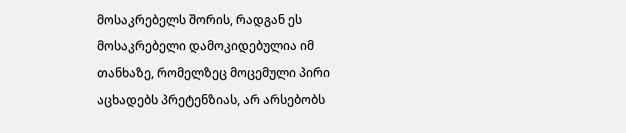მოსაკრებელს შორის, რადგან ეს მოსაკრებელი დამოკიდებულია იმ თანხაზე, რომელზეც მოცემული პირი აცხადებს პრეტენზიას, არ არსებობს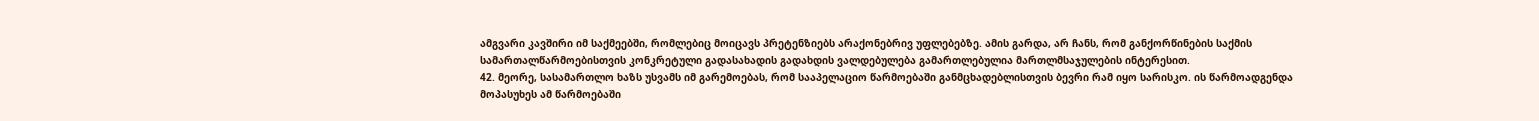ამგვარი კავშირი იმ საქმეებში, რომლებიც მოიცავს პრეტენზიებს არაქონებრივ უფლებებზე. ამის გარდა, არ ჩანს, რომ განქორწინების საქმის სამართალწარმოებისთვის კონკრეტული გადასახადის გადახდის ვალდებულება გამართლებულია მართლმსაჯულების ინტერესით.
42. მეორე, სასამართლო ხაზს უსვამს იმ გარემოებას, რომ სააპელაციო წარმოებაში განმცხადებლისთვის ბევრი რამ იყო სარისკო. ის წარმოადგენდა მოპასუხეს ამ წარმოებაში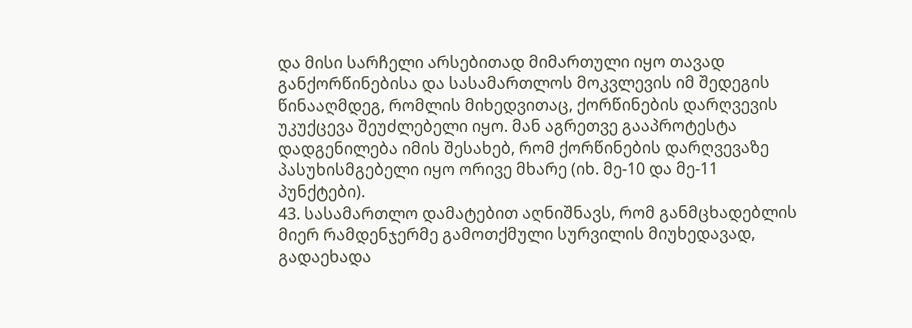და მისი სარჩელი არსებითად მიმართული იყო თავად განქორწინებისა და სასამართლოს მოკვლევის იმ შედეგის წინააღმდეგ, რომლის მიხედვითაც, ქორწინების დარღვევის უკუქცევა შეუძლებელი იყო. მან აგრეთვე გააპროტესტა დადგენილება იმის შესახებ, რომ ქორწინების დარღვევაზე პასუხისმგებელი იყო ორივე მხარე (იხ. მე-10 და მე-11 პუნქტები).
43. სასამართლო დამატებით აღნიშნავს, რომ განმცხადებლის მიერ რამდენჯერმე გამოთქმული სურვილის მიუხედავად, გადაეხადა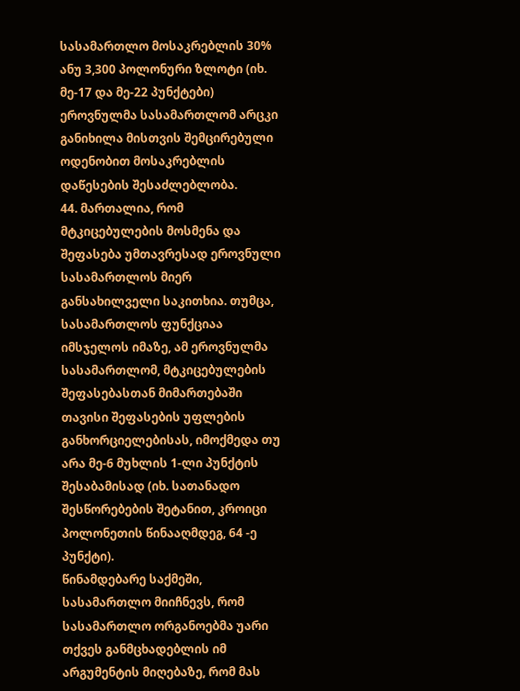სასამართლო მოსაკრებლის 30% ანუ 3,300 პოლონური ზლოტი (იხ. მე-17 და მე-22 პუნქტები) ეროვნულმა სასამართლომ არცკი განიხილა მისთვის შემცირებული ოდენობით მოსაკრებლის დაწესების შესაძლებლობა.
44. მართალია, რომ მტკიცებულების მოსმენა და შეფასება უმთავრესად ეროვნული სასამართლოს მიერ განსახილველი საკითხია. თუმცა, სასამართლოს ფუნქციაა იმსჯელოს იმაზე, ამ ეროვნულმა სასამართლომ, მტკიცებულების შეფასებასთან მიმართებაში თავისი შეფასების უფლების განხორციელებისას, იმოქმედა თუ არა მე-6 მუხლის 1-ლი პუნქტის შესაბამისად (იხ. სათანადო შესწორებების შეტანით, კროიცი პოლონეთის წინააღმდეგ, 64 -ე პუნქტი).
წინამდებარე საქმეში, სასამართლო მიიჩნევს, რომ სასამართლო ორგანოებმა უარი თქვეს განმცხადებლის იმ არგუმენტის მიღებაზე, რომ მას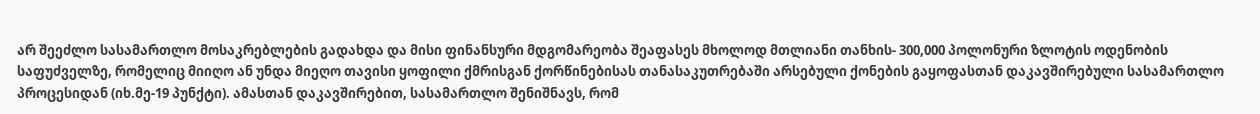არ შეეძლო სასამართლო მოსაკრებლების გადახდა და მისი ფინანსური მდგომარეობა შეაფასეს მხოლოდ მთლიანი თანხის- 300,000 პოლონური ზლოტის ოდენობის საფუძველზე, რომელიც მიიღო ან უნდა მიეღო თავისი ყოფილი ქმრისგან ქორწინებისას თანასაკუთრებაში არსებული ქონების გაყოფასთან დაკავშირებული სასამართლო პროცესიდან (იხ.მე-19 პუნქტი). ამასთან დაკავშირებით, სასამართლო შენიშნავს, რომ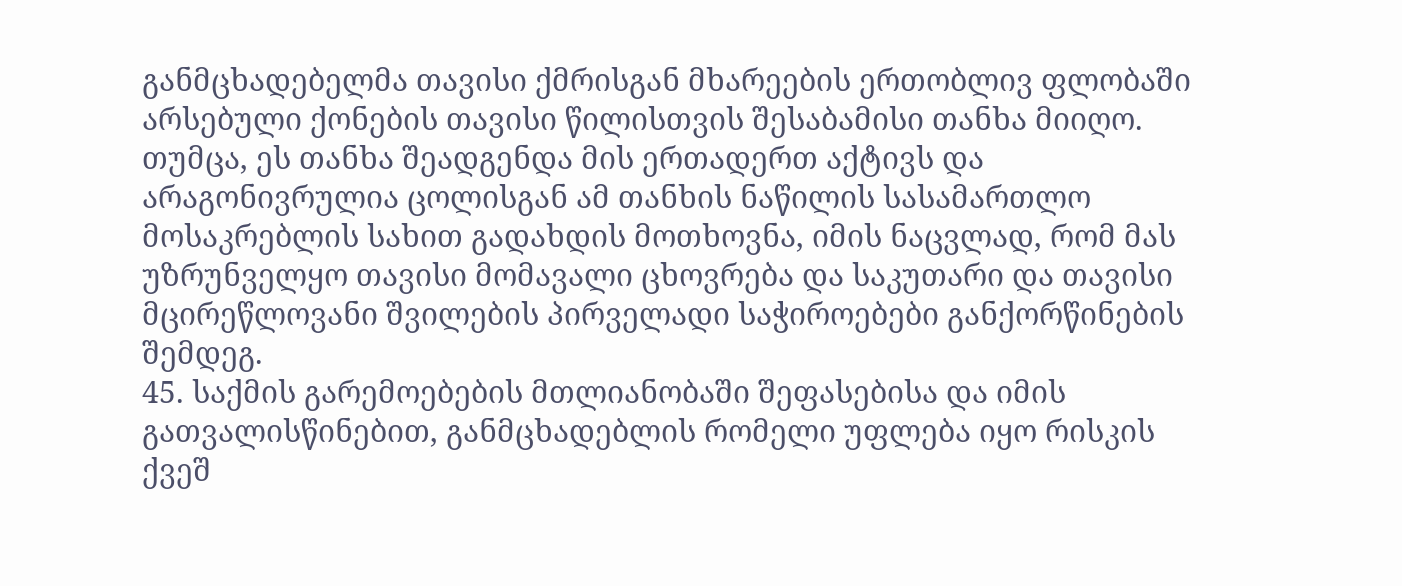განმცხადებელმა თავისი ქმრისგან მხარეების ერთობლივ ფლობაში არსებული ქონების თავისი წილისთვის შესაბამისი თანხა მიიღო. თუმცა, ეს თანხა შეადგენდა მის ერთადერთ აქტივს და არაგონივრულია ცოლისგან ამ თანხის ნაწილის სასამართლო მოსაკრებლის სახით გადახდის მოთხოვნა, იმის ნაცვლად, რომ მას უზრუნველყო თავისი მომავალი ცხოვრება და საკუთარი და თავისი მცირეწლოვანი შვილების პირველადი საჭიროებები განქორწინების შემდეგ.
45. საქმის გარემოებების მთლიანობაში შეფასებისა და იმის გათვალისწინებით, განმცხადებლის რომელი უფლება იყო რისკის ქვეშ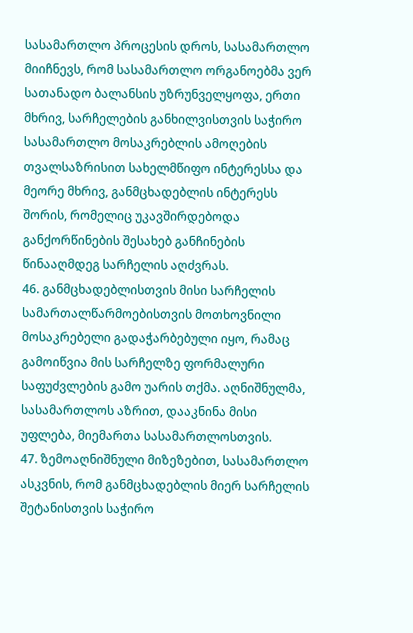სასამართლო პროცესის დროს, სასამართლო მიიჩნევს, რომ სასამართლო ორგანოებმა ვერ სათანადო ბალანსის უზრუნველყოფა, ერთი მხრივ, სარჩელების განხილვისთვის საჭირო სასამართლო მოსაკრებლის ამოღების თვალსაზრისით სახელმწიფო ინტერესსა და მეორე მხრივ, განმცხადებლის ინტერესს შორის, რომელიც უკავშირდებოდა განქორწინების შესახებ განჩინების წინააღმდეგ სარჩელის აღძვრას.
46. განმცხადებლისთვის მისი სარჩელის სამართალწარმოებისთვის მოთხოვნილი მოსაკრებელი გადაჭარბებული იყო, რამაც გამოიწვია მის სარჩელზე ფორმალური საფუძვლების გამო უარის თქმა. აღნიშნულმა, სასამართლოს აზრით, დააკნინა მისი უფლება, მიემართა სასამართლოსთვის.
47. ზემოაღნიშნული მიზეზებით, სასამართლო ასკვნის, რომ განმცხადებლის მიერ სარჩელის შეტანისთვის საჭირო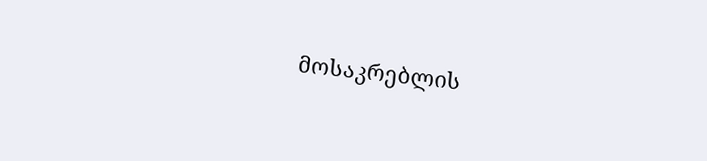მოსაკრებლის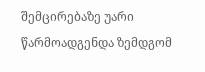შემცირებაზე უარი წარმოადგენდა ზემდგომ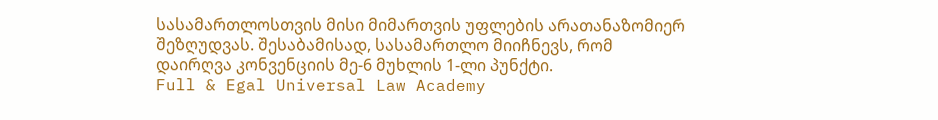სასამართლოსთვის მისი მიმართვის უფლების არათანაზომიერ შეზღუდვას. შესაბამისად, სასამართლო მიიჩნევს, რომ დაირღვა კონვენციის მე-6 მუხლის 1-ლი პუნქტი.
Full & Egal Universal Law Academy